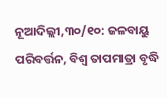ନୂଆଦିଲ୍ଲୀ,୩୦/୧୦: ଜଳବାୟୁ ପରିବର୍ତ୍ତନ, ବିଶ୍ୱ ତାପମାତ୍ରା ବୃଦ୍ଧି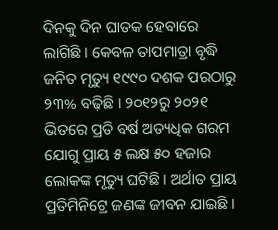ଦିନକୁ ଦିନ ଘାତକ ହେବାରେ ଲାଗିଛି । କେବଳ ତାପମାତ୍ରା ବୃଦ୍ଧି ଜନିତ ମୃତ୍ୟୁ ୧୯୯୦ ଦଶକ ପରଠାରୁ ୨୩% ବଢ଼ିଛି । ୨୦୧୨ରୁ ୨୦୨୧ ଭିତରେ ପ୍ରତି ବର୍ଷ ଅତ୍ୟଧିକ ଗରମ ଯୋଗୁ ପ୍ରାୟ ୫ ଲକ୍ଷ ୫୦ ହଜାର ଲୋକଙ୍କ ମୃତ୍ୟୁ ଘଟିଛି । ଅର୍ଥାତ ପ୍ରାୟ ପ୍ରତିମିନିଟ୍ରେ ଜଣଙ୍କ ଜୀବନ ଯାଇଛି ।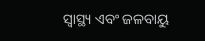ସ୍ୱାସ୍ଥ୍ୟ ଏବଂ ଜଳବାୟୁ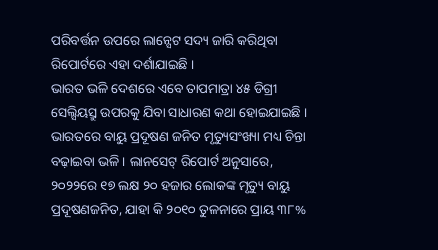ପରିବର୍ତ୍ତନ ଉପରେ ଲାନ୍ସେଟ ସଦ୍ୟ ଜାରି କରିଥିବା ରିପୋର୍ଟରେ ଏହା ଦର୍ଶାଯାଇଛି ।
ଭାରତ ଭଳି ଦେଶରେ ଏବେ ତାପମାତ୍ରା ୪୫ ଡିଗ୍ରୀ ସେଲ୍ସିୟସ୍ରୁ ଉପରକୁ ଯିବା ସାଧାରଣ କଥା ହୋଇଯାଇଛି । ଭାରତରେ ବାୟୁ ପ୍ରଦୂଷଣ ଜନିତ ମୃତ୍ୟୁସଂଖ୍ୟା ମଧ୍ୟ ଚିନ୍ତା ବଢ଼ାଇବା ଭଳି । ଲାନସେଟ୍ ରିପୋର୍ଟ ଅନୁସାରେ, ୨୦୨୨ରେ ୧୭ ଲକ୍ଷ ୨୦ ହଜାର ଲୋକଙ୍କ ମୃତ୍ୟୁ ବାୟୁ ପ୍ରଦୂଷଣଜନିତ, ଯାହା କି ୨୦୧୦ ତୁଳନାରେ ପ୍ରାୟ ୩୮%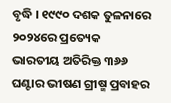ବୃଦ୍ଧି । ୧୯୯୦ ଦଶକ ତୁଳନାରେ ୨୦୨୪ରେ ପ୍ରତ୍ୟେକ ଭାରତୀୟ ଅତିରିକ୍ତ ୩୬୬ ଘଣ୍ଟାର ଭୀଷଣ ଗ୍ରୀଷ୍ମ ପ୍ରବାହର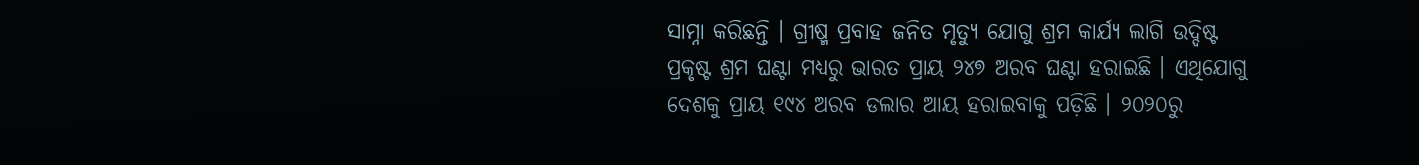ସାମ୍ନା କରିଛନ୍ତି । ଗ୍ରୀଷ୍ମ ପ୍ରବାହ ଜନିତ ମୃତ୍ୟୁ ଯୋଗୁ ଶ୍ରମ କାର୍ଯ୍ୟ ଲାଗି ଉଦ୍ଦିଷ୍ଟ ପ୍ରକୃଷ୍ଟ ଶ୍ରମ ଘଣ୍ଟା ମଧ୍ୟରୁ ଭାରତ ପ୍ରାୟ ୨୪୭ ଅରବ ଘଣ୍ଟା ହରାଇଛି । ଏଥିଯୋଗୁ ଦେଶକୁ ପ୍ରାୟ ୧୯୪ ଅରବ ଡଲାର ଆୟ ହରାଇବାକୁ ପଡ଼ିଛି । ୨୦୨୦ରୁ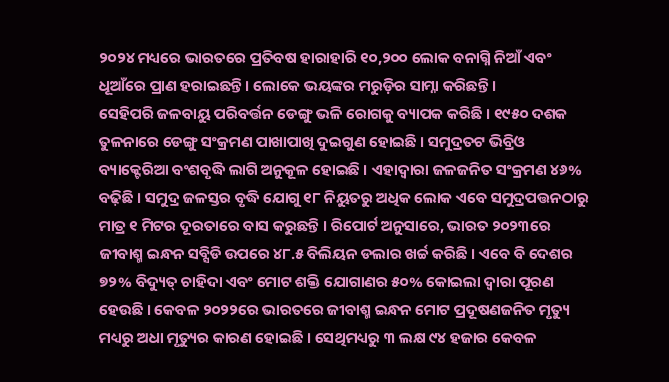୨୦୨୪ ମଧ୍ୟରେ ଭାରତରେ ପ୍ରତିବଷ ହାରାହାରି ୧୦,୨୦୦ ଲୋକ ବନାଗ୍ନି ନିଆଁ ଏବଂ ଧୂଆଁରେ ପ୍ରାଣ ହରାଇଛନ୍ତି । ଲୋକେ ଭୟଙ୍କର ମରୁଡ଼ିର ସାମ୍ନା କରିଛନ୍ତି ।
ସେହିପରି ଜଳବାୟୁ ପରିବର୍ତ୍ତନ ଡେଙ୍ଗୁ ଭଳି ରୋଗକୁ ବ୍ୟାପକ କରିଛି । ୧୯୫୦ ଦଶକ ତୁଳନାରେ ଡେଙ୍ଗୁ ସଂକ୍ରମଣ ପାଖାପାଖି ଦୁଇଗୁଣ ହୋଇଛି । ସମୁଦ୍ରତଟ ଭିବ୍ରିଓ ବ୍ୟାକ୍ଟେରିଆ ବଂଶବୃଦ୍ଧି ଲାଗି ଅନୁକୂଳ ହୋଇଛି । ଏହାଦ୍ୱାରା ଜଳଜନିତ ସଂକ୍ରମଣ ୪୬% ବଢ଼ିଛି । ସମୁଦ୍ର ଜଳସ୍ତର ବୃଦ୍ଧି ଯୋଗୁ ୧୮ ନିୟୁତରୁ ଅଧିକ ଲୋକ ଏବେ ସମୁଦ୍ରପତ୍ତନଠାରୁ ମାତ୍ର ୧ ମିଟର ଦୂରତାରେ ବାସ କରୁଛନ୍ତି । ରିପୋର୍ଟ ଅନୁସାରେ, ଭାରତ ୨୦୨୩ରେ ଜୀବାଶ୍ମ ଇନ୍ଧନ ସବ୍ସିଡି ଉପରେ ୪୮.୫ ବିଲିୟନ ଡଲାର ଖର୍ଚ୍ଚ କରିଛି । ଏବେ ବି ଦେଶର ୭୨% ବିଦ୍ୟୁତ୍ ଚାହିଦା ଏବଂ ମୋଟ ଶକ୍ତି ଯୋଗାଣର ୫୦% କୋଇଲା ଦ୍ୱାରା ପୂରଣ ହେଉଛି । କେବଳ ୨୦୨୨ରେ ଭାରତରେ ଜୀବାଶ୍ମ ଇନ୍ଧନ ମୋଟ ପ୍ରଦୂଷଣଜନିତ ମୃତ୍ୟୁ ମଧ୍ୟରୁ ଅଧା ମୃତ୍ୟୁର କାରଣ ହୋଇଛି । ସେଥିମଧ୍ୟରୁ ୩ ଲକ୍ଷ ୯୪ ହଜାର କେବଳ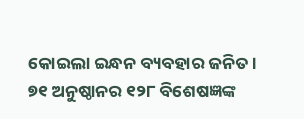କୋଇଲା ଇନ୍ଧନ ବ୍ୟବହାର ଜନିତ ।
୭୧ ଅନୁଷ୍ଠାନର ୧୨୮ ବିଶେଷଜ୍ଞଙ୍କ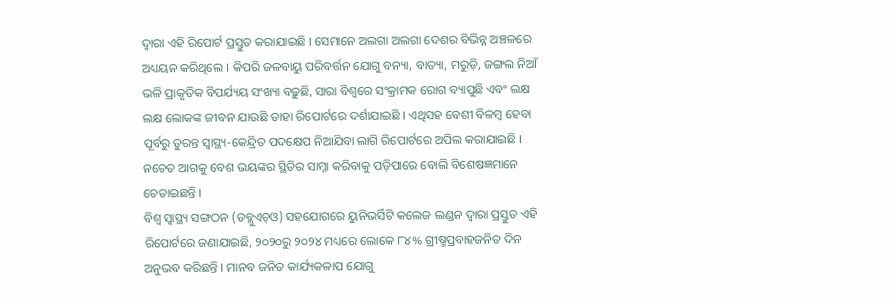ଦ୍ୱାରା ଏହି ରିପୋର୍ଟ ପ୍ରସ୍ତୁତ କରାଯାଇଛି । ସେମାନେ ଅଲଗା ଅଲଗା ଦେଶର ବିଭିନ୍ନ ଅଞ୍ଚଳରେ ଅଧ୍ୟୟନ କରିଥିଲେ । କିପରି ଜଳବାୟୁ ପରିବର୍ତ୍ତନ ଯୋଗୁ ବନ୍ୟା, ବାତ୍ୟା, ମରୁଡ଼ି, ଜଙ୍ଗଲ ନିଆଁ ଭଳି ପ୍ରାକୃତିକ ବିପର୍ଯ୍ୟୟ ସଂଖ୍ୟା ବଢ଼ୁଛି, ସାରା ବିଶ୍ୱରେ ସଂକ୍ରାମକ ରୋଗ ବ୍ୟାପୁଛି ଏବଂ ଲକ୍ଷ ଲକ୍ଷ ଲୋକଙ୍କ ଜୀବନ ଯାଉଛି ତାହା ରିପୋର୍ଟରେ ଦର୍ଶାଯାଇଛି । ଏଥିସହ ବେଶୀ ବିଳମ୍ବ ହେବା ପୂର୍ବରୁ ତୁରନ୍ତ ସ୍ୱାସ୍ଥ୍ୟ-କେନ୍ଦ୍ରିତ ପଦକ୍ଷେପ ନିଆଯିବା ଲାଗି ରିପୋର୍ଟରେ ଅପିଲ କରାଯାଇଛି । ନଚେତ ଆଗକୁ ବେଶ ଭୟଙ୍କର ସ୍ଥିତିର ସାମ୍ନା କରିବାକୁ ପଡ଼ିପାରେ ବୋଲି ବିଶେଷଜ୍ଞମାନେ ଚେତାଇଛନ୍ତି ।
ବିଶ୍ୱ ସ୍ୱାସ୍ଥ୍ୟ ସଙ୍ଗଠନ (ଡବ୍ଲୁଏଚ୍ଓ) ସହଯୋଗରେ ୟୁନିଭର୍ସିଟି କଲେଜ ଲଣ୍ଡନ ଦ୍ୱାରା ପ୍ରସ୍ତୁତ ଏହି ରିପୋର୍ଟରେ ଜଣାଯାଇଛି, ୨୦୨୦ରୁ ୨୦୨୪ ମଧ୍ୟରେ ଲୋକେ ୮୪% ଗ୍ରୀଷ୍ମପ୍ରବାହଜନିତ ଦିନ ଅନୁଭବ କରିଛନ୍ତି । ମାନବ ଜନିତ କାର୍ଯ୍ୟକଳାପ ଯୋଗୁ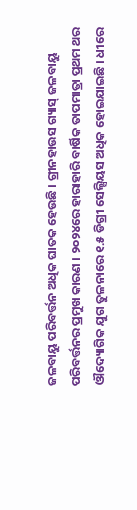ଜଳବାୟୁ ପରିବର୍ତ୍ତନ ଅଧିକ ଘାତକ ହେଉଛି । ଗ୍ରୀନହାଉସ ଗ୍ୟାସ୍ ଜଳବାୟୁ ପରିବର୍ତ୍ତନର ପ୍ରମୁଖ କାରଣ । ୨୦୨୪ରେ ହାରାହାରି ବାର୍ଷିକ ତାପମାତ୍ରା ପ୍ରଥମ ଥର ଔଦ୍ୟୋଗିକ ଯୁଗ ତୁଳନାରେ ୧.୫ ଡିଗ୍ରୀ ସେଲ୍ସିୟସ ଅଧିକ ହୋଇଯାଇଛି । ଧୀରେ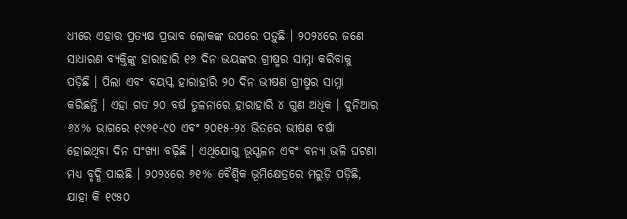ଧୀରେ ଏହାର ପ୍ରତ୍ୟକ୍ଷ ପ୍ରଭାବ ଲୋକଙ୍କ ଉପରେ ପଡ଼ୁଛି । ୨୦୨୪ରେ ଜଣେ ସାଧାରଣ ବ୍ୟକ୍ତିଙ୍କୁ ହାରାହାରି ୧୬ ଦିନ ଭୟଙ୍କର ଗ୍ରୀଷ୍ମର ସାମ୍ନା କରିବାକୁ ପଡ଼ିଛି । ପିଲା ଏବଂ ବୟସ୍କ ହାରାହାରି ୨୦ ଦିନ ଭୀଷଣ ଗ୍ରୀଷ୍ମର ସାମ୍ନା କରିଛନ୍ତି । ଏହା ଗତ ୨୦ ବର୍ଷ ତୁଳନାରେ ହାରାହାରି ୪ ଗୁଣ ଅଧିକ । ଦୁନିଆର ୬୪% ଭାଗରେ ୧୯୬୧-୯୦ ଏବଂ ୨୦୧୫-୨୪ ଭିତରେ ଭୀଷଣ ବର୍ଷା ହୋଇଥିବା ଦିନ ସଂଖ୍ୟା ବଢ଼ିଛି । ଏଥିଯୋଗୁ ଭୂସ୍ଖଳନ ଏବଂ ବନ୍ୟା ଭଳି ଘଟଣା ମଧ୍ୟ ବୃଦ୍ଧି ପାଇଛି । ୨୦୨୪ରେ ୬୧% ବୈଶ୍ୱିକ ଭୂମିକ୍ଷେତ୍ରରେ ମରୁଡ଼ି ପଡ଼ିଛି, ଯାହା କି ୧୯୫୦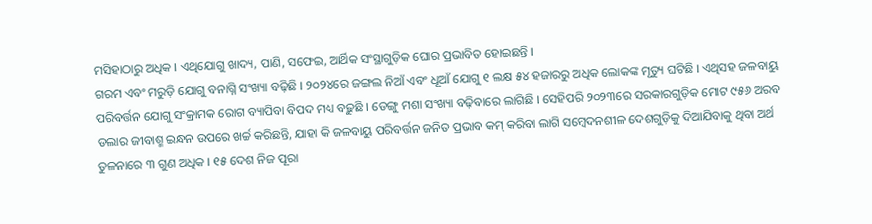ମସିହାଠାରୁ ଅଧିକ । ଏଥିଯୋଗୁ ଖାଦ୍ୟ, ପାଣି, ସଫେଇ, ଆର୍ଥିକ ସଂସ୍ଥାଗୁଡ଼ିକ ଘୋର ପ୍ରଭାବିତ ହୋଇଛନ୍ତି ।
ଗରମ ଏବଂ ମରୁଡ଼ି ଯୋଗୁ ବନାଗ୍ନି ସଂଖ୍ୟା ବଢ଼ିଛି । ୨୦୨୪ରେ ଜଙ୍ଗଲ ନିଆଁ ଏବଂ ଧୂଆଁ ଯୋଗୁ ୧ ଲକ୍ଷ ୫୪ ହଜାରରୁ ଅଧିକ ଲୋକଙ୍କ ମୃତ୍ୟୁ ଘଟିଛି । ଏଥିସହ ଜଳବାୟୁ ପରିବର୍ତ୍ତନ ଯୋଗୁ ସଂକ୍ରାମକ ରୋଗ ବ୍ୟାପିବା ବିପଦ ମଧ୍ୟ ବଢ଼ୁଛି । ଡେଙ୍ଗୁ ମଶା ସଂଖ୍ୟା ବଢ଼ିବାରେ ଲାଗିଛି । ସେହିପରି ୨୦୨୩ରେ ସରକାରଗୁଡ଼ିକ ମୋଟ ୯୫୬ ଅରବ ଡଲାର ଜୀବାଶ୍ମ ଇନ୍ଧନ ଉପରେ ଖର୍ଚ୍ଚ କରିଛନ୍ତି, ଯାହା କି ଜଳବାୟୁ ପରିବର୍ତ୍ତନ ଜନିତ ପ୍ରଭାବ କମ୍ କରିବା ଲାଗି ସମ୍ବେଦନଶୀଳ ଦେଶଗୁଡ଼ିକୁ ଦିଆଯିବାକୁ ଥିବା ଅର୍ଥ ତୁଳନାରେ ୩ ଗୁଣ ଅଧିକ । ୧୫ ଦେଶ ନିଜ ପୂରା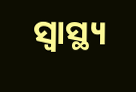ସ୍ୱାସ୍ଥ୍ୟ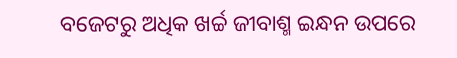ବଜେଟରୁ ଅଧିକ ଖର୍ଚ୍ଚ ଜୀବାଶ୍ମ ଇନ୍ଧନ ଉପରେ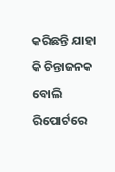କରିଛନ୍ତି ଯାହା କି ଚିନ୍ତାଜନକ ବୋଲି ରିପୋର୍ଟରେ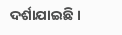ଦର୍ଶାଯାଇଛି ।